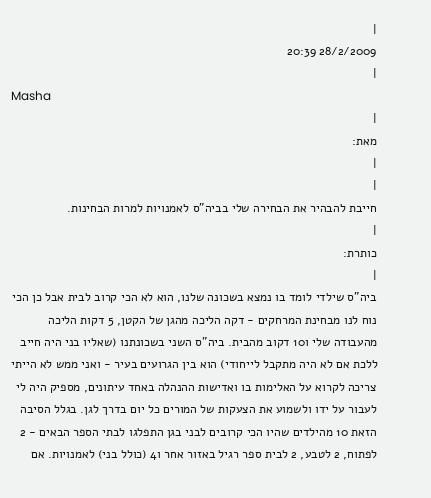|
28/2/2009 20:39
|
Masha
|
מאת:
|
|
חייבת להבהיר את הבחירה שלי בביה"ס לאמנויות למרות הבחינות.
|
כותרת:
|
ביה"ס שילדי לומד בו נמצא בשכונה שלנו, הוא לא הכי קרוב לבית אבל כן הכי נוח לנו מבחינת המרחקים - דקה הליכה מהגן של הקטן, 5 דקות הליכה מהעבודה שלי ו10 דקוב מהבית. ביה"ס השני בשכונתנו (שאליו בני היה חייב ללכת אם לא היה מתקבל לייחודי) הוא בין הגרועים בעיר - ואני ממש לא הייתי צריכה לקרוא על האלימות בו ואדישות ההנהלה באחד עיתונים, מספיק היה לי לעבור על ידו ולשמוע את הצעקות של המורים כל יום בדרך לגן. בגלל הסיבה הזאת 10 מהילדים שהיו הכי קרובים לבני בגן התפלגו לבתי הספר הבאים - 2 לפתוח, 2 לטבע, 2 לבית ספר רגיל באזור אחר ו4 (כולל בני) לאמנויות. אם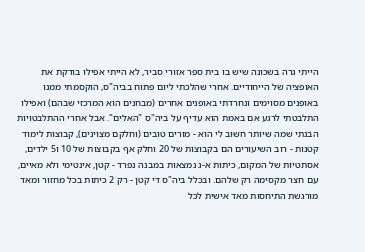הייתי גרה בשכונה שיש בו בית ספר אזורי סביר, לא הייתי אפילו בודקת את האופציה של הייחודיים. אחרי שהלכתי ליום פתוח בביה"ס, הוקסמתי ממנו באופנים מסוימים ונחרדתי באופנים אחרים (מבחנים הוא המרכזי שבהם) ואפילו התלבטתי לרגע אם באמת הוא עדיף על ביה"ס "האלים". אבל אחרי ההתלבטויות הבנתי שמה שיותר חשוב לי הוא - מורים טובים (וחלקם מצוינים), קבוצות לימוד קטנות - רוב השיעורים הם בקבוצות של 20 וחלק אף בקבוצות של 10 ו5 ילדים, אסתטיות של המקום, כיתות א-ג נמצאות במבנה נפרד - קטן, אינטימי ולא מאיים, עם חצר מקסימה רק שלהם. ובכלל ביה"ס די קטן - רק 2 כיתות בכל מחזור ומאד מורגשת התיחסות מאד אישית לכל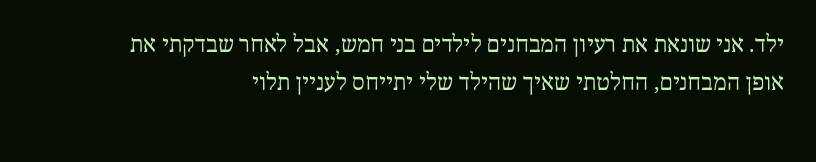ילד. אני שונאת את רעיון המבחנים לילדים בני חמש, אבל לאחר שבדקתי את אופן המבחנים, החלטתי שאיך שהילד שלי יתייחס לעניין תלוי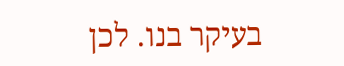בעיקר בנו. לכן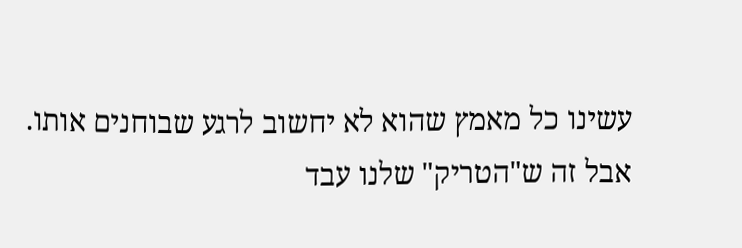עשינו כל מאמץ שהוא לא יחשוב לרגע שבוחנים אותו. אבל זה ש"הטריק" שלנו עבד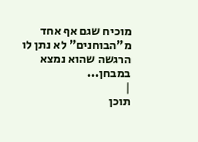מוכיח שגם אף אחד מ"הבוחנים" לא נתן לו הרגשה שהוא נמצא במבחן...
|
תוכן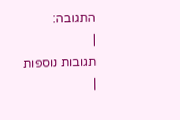התגובה:
|
תגובות נוספות
|